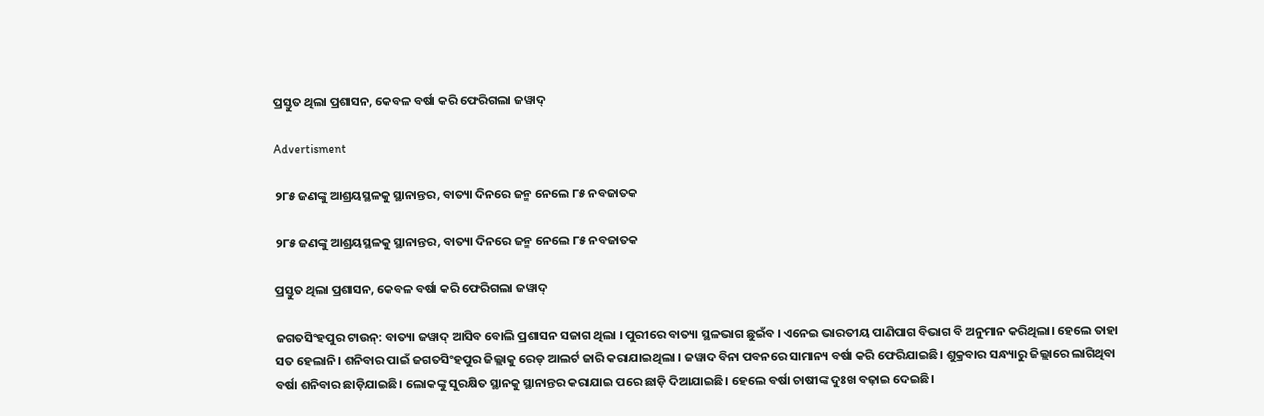ପ୍ରସ୍ତୁତ ଥିଲା ପ୍ରଶାସନ, କେବଳ ବର୍ଷା କରି ଫେରିଗଲା ଜୱାଦ୍

Advertisment

୨୮୫ ଜଣଙ୍କୁ ଆଶ୍ରୟସ୍ଥଳକୁ ସ୍ଥାନାନ୍ତର, ବାତ୍ୟା ଦିନରେ ଜନ୍ମ ନେଲେ ୮୫ ନବଜାତକ

୨୮୫ ଜଣଙ୍କୁ ଆଶ୍ରୟସ୍ଥଳକୁ ସ୍ଥାନାନ୍ତର, ବାତ୍ୟା ଦିନରେ ଜନ୍ମ ନେଲେ ୮୫ ନବଜାତକ

ପ୍ରସ୍ତୁତ ଥିଲା ପ୍ରଶାସନ, କେବଳ ବର୍ଷା କରି ଫେରିଗଲା ଜୱାଦ୍

ଜଗତସିଂହପୁର ଟାଉନ୍: ବାତ୍ୟା ଜୱାଦ୍ ଆସିବ ବୋଲି ପ୍ରଶାସନ ସଜାଗ ଥିଲା । ପୁରୀରେ ବାତ୍ୟା ସ୍ଥଳଭାଗ ଛୁଇଁବ । ଏନେଇ ଭାରତୀୟ ପାଣିପାଗ ବିଭାଗ ବି ଅନୁମାନ କରିଥିଲା। ହେଲେ ତାହା ସତ ହେଲାନି। ଶନିବାର ପାଇଁ ଜଗତସିଂହପୁର ଜିଲ୍ଲାକୁ ରେଡ୍ ଆଲର୍ଟ ଜାରି କରାଯାଇଥିଲା । ଜୱାଦ ବିନା ପବନରେ ସାମାନ୍ୟ ବର୍ଷା କରି ଫେରିଯାଇଛି। ଶୁକ୍ରବାର ସନ୍ଧ୍ୟାରୁ ଜିଲ୍ଲାରେ ଲାଗିଥିବା ବର୍ଷା ଶନିବାର ଛାଡ଼ିଯାଇଛି। ଲୋକଙ୍କୁ ସୁରକ୍ଷିତ ସ୍ଥାନକୁ ସ୍ଥାନାନ୍ତର କରାଯାଇ ପରେ ଛାଡ଼ି ଦିଆଯାଇଛି। ହେଲେ ବର୍ଷା ଚାଷୀଙ୍କ ଦୁଃଖ ବଢ଼ାଇ ଦେଇଛି।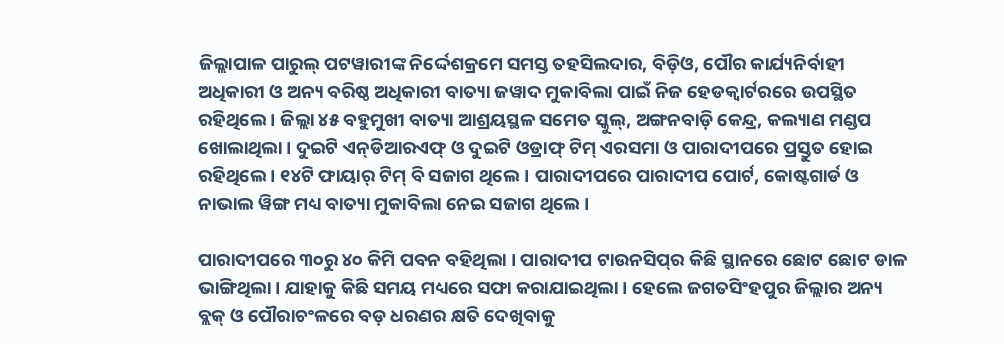ଜିଲ୍ଲାପାଳ ପାରୁଲ୍ ପଟୱାରୀଙ୍କ ନିର୍ଦ୍ଦେଶକ୍ରମେ ସମସ୍ତ ତହସିଲଦାର, ବିଡ଼ିଓ, ପୌର କାର୍ଯ୍ୟନିର୍ବାହୀ ଅଧିକାରୀ ଓ ଅନ୍ୟ ବରିଷ୍ଠ ଅଧିକାରୀ ବାତ୍ୟା ଜୱାଦ ମୁକାବିଲା ପାଇଁ ନିଜ ହେଡକ୍ବାର୍ଟରରେ ଉପସ୍ଥିତ ରହିଥିଲେ । ଜିଲ୍ଲା ୪୫ ବହୁମୁଖୀ ବାତ୍ୟା ଆଶ୍ରୟସ୍ଥଳ ସମେତ ସ୍କୁଲ୍, ଅଙ୍ଗନବାଡ଼ି କେନ୍ଦ୍ର, କଲ୍ୟାଣ ମଣ୍ଡପ ଖୋଲାଥିଲା । ଦୁଇଟି ଏନ୍‌ଡିଆରଏଫ୍‌ ଓ ଦୁଇଟି ଓଡ୍ରାଫ୍ ଟିମ୍ ଏରସମା ଓ ପାରାଦୀପରେ ପ୍ରସ୍ତୁତ ହୋଇ ରହିଥିଲେ । ୧୪ଟି ଫାୟାର୍ ଟିମ୍ ବି ସଜାଗ ଥିଲେ। ପାରାଦୀପରେ ପାରାଦୀପ ପୋର୍ଟ, କୋଷ୍ଟଗାର୍ଡ ଓ ନାଭାଲ ୱିଙ୍ଗ ମଧ୍ୟ ବାତ୍ୟା ମୁକାବିଲା ନେଇ ସଜାଗ ଥିଲେ ।

ପାରାଦୀପରେ ୩୦ରୁ ୪୦ କିମି ପବନ ବହିଥିଲା । ପାରାଦୀପ ଟାଉନସିପ୍‌ର କିଛି ସ୍ଥାନରେ ଛୋଟ ଛୋଟ ଡାଳ ଭାଙ୍ଗିଥିଲା । ଯାହାକୁ କିଛି ସମୟ ମଧ୍ୟରେ ସଫା କରାଯାଇଥିଲା । ହେଲେ ଜଗତସିଂହପୁର ଜିଲ୍ଲାର ଅନ୍ୟ ବ୍ଲକ୍ ଓ ପୌରାଚଂଳରେ ବଡ଼ ଧରଣର କ୍ଷତି ଦେଖିବାକୁ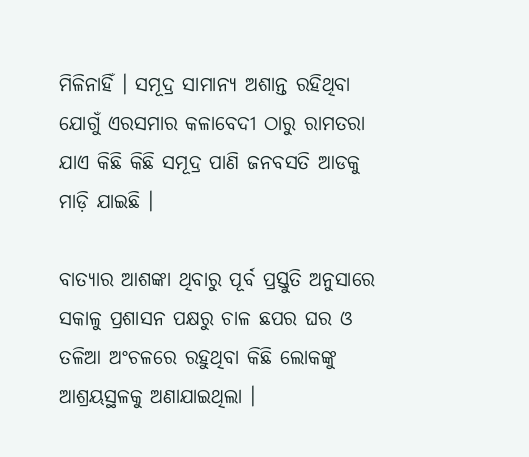ମିଳିନାହିଁ । ସମୂଦ୍ର ସାମାନ୍ୟ ଅଶାନ୍ତ ରହିଥିବା ଯୋଗୁଁ ଏରସମାର କଳାବେଦୀ ଠାରୁ ରାମତରା ଯାଏ କିଛି କିଛି ସମୂଦ୍ର ପାଣି ଜନବସତି ଆଡକୁ ମାଡ଼ି ଯାଇଛି ।

ବାତ୍ୟାର ଆଶଙ୍କା ଥିବାରୁ ପୂର୍ବ ପ୍ରସ୍ତୁତି ଅନୁସାରେ ସକାଳୁ ପ୍ରଶାସନ ପକ୍ଷରୁ ଚାଳ ଛପର ଘର ଓ ତଳିଆ ଅଂଚଳରେ ରହୁଥିବା କିଛି ଲୋକଙ୍କୁ ଆଶ୍ରୟସ୍ଥଳକୁ ଅଣାଯାଇଥିଲା ।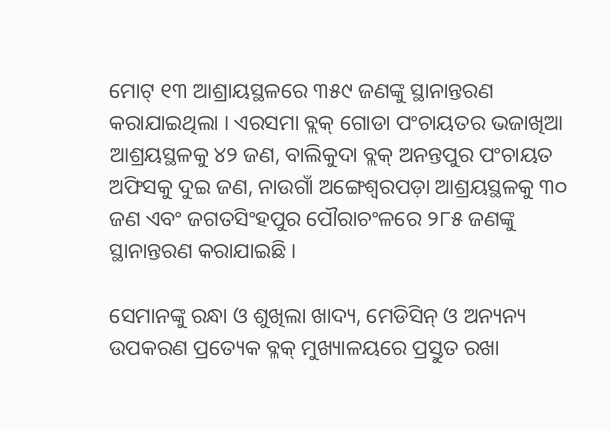ମୋଟ୍ ୧୩ ଆଶ୍ରାୟସ୍ଥଳରେ ୩୫୯ ଜଣଙ୍କୁ ସ୍ଥାନାନ୍ତରଣ କରାଯାଇଥିଲା । ଏରସମା ବ୍ଲକ୍ ଗୋଡା ପଂଚାୟତର ଭଜାଖିଆ ଆଶ୍ରୟସ୍ଥଳକୁ ୪୨ ଜଣ, ବାଲିକୁଦା ବ୍ଲକ୍ ଅନନ୍ତପୁର ପଂଚାୟତ ଅଫିସକୁ ଦୁଇ ଜଣ, ନାଉଗାଁ ଅଙ୍ଗେଶ୍ୱରପଡ଼ା ଆଶ୍ରୟସ୍ଥଳକୁ ୩୦ ଜଣ ଏବଂ ଜଗତସିଂହପୁର ପୌରାଚଂଳରେ ୨୮୫ ଜଣଙ୍କୁ ସ୍ଥାନାନ୍ତରଣ କରାଯାଇଛି ।

ସେମାନଙ୍କୁ ରନ୍ଧା ଓ ଶୁଖିଲା ଖାଦ୍ୟ, ମେଡିସିନ୍ ଓ ଅନ୍ୟନ୍ୟ ଉପକରଣ ପ୍ରତ୍ୟେକ ବ୍ଳକ୍ ମୁଖ୍ୟାଳୟରେ ପ୍ରସ୍ତୁତ ରଖା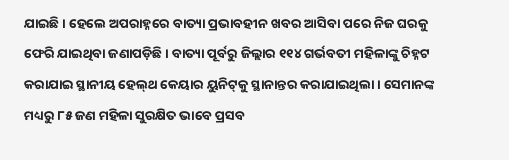ଯାଇଛି । ହେଲେ ଅପରାହ୍ନରେ ବାତ୍ୟା ପ୍ରଭାବହୀନ ଖବର ଆସିବା ପରେ ନିଜ ଘରକୁ ଫେରି ଯାଇଥିବା ଜଣାପଡ଼ିଛି । ବାତ୍ୟା ପୂର୍ବରୁ ଜିଲ୍ଲାର ୧୧୪ ଗର୍ଭବତୀ ମହିଳାଙ୍କୁ ଚିହ୍ନଟ କରାଯାଇ ସ୍ଥାନୀୟ ହେଲ୍‌ଥ କେୟାର ୟୁନିଟ୍‌କୁ ସ୍ଥାନାନ୍ତର କରାଯାଇଥିଲା । ସେମାନଙ୍କ ମଧ୍ୟରୁ ୮୫ ଜଣ ମହିଳା ସୁରକ୍ଷିତ ଭାବେ ପ୍ରସବ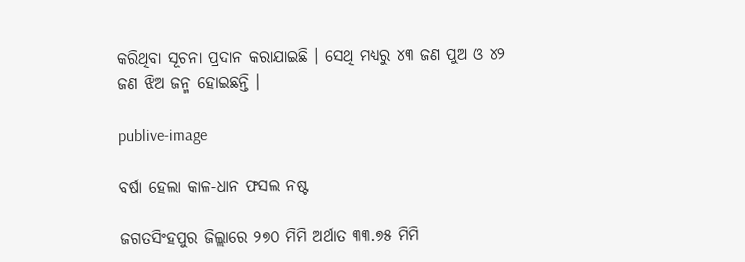କରିଥିବା ସୂଚନା ପ୍ରଦାନ କରାଯାଇଛି । ସେଥି ମଧ୍ୟରୁ ୪୩ ଜଣ ପୁଅ ଓ ୪୨ ଜଣ ଝିଅ ଜନ୍ମ ହୋଇଛନ୍ତି ।

publive-image

ବର୍ଷା ହେଲା କାଳ-ଧାନ ଫସଲ ନଷ୍ଟ

ଜଗତସିଂହପୁର ଜିଲ୍ଲାରେ ୨୭୦ ମିମି ଅର୍ଥାତ ୩୩.୭୫ ମିମି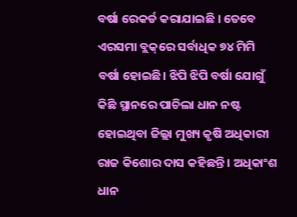ବର୍ଷା ରେକର୍ଡ କରାଯାଇଛି । ତେବେ ଏରସମା ବ୍ଲକ୍‌ରେ ସର୍ବାଧିକ ୭୪ ମିମି ବର୍ଷା ହୋଇଛି। ଝିପି ଝିପି ବର୍ଷା ଯୋଗୁଁ କିଛି ସ୍ଥାନରେ ପାଚିଲା ଧାନ ନଷ୍ଟ ହୋଇଥିବା ଜିଲ୍ଲା ମୁଖ୍ୟ କୃଷି ଅଧିକାରୀ ରାଜ କିଶୋର ଦାସ କହିଛନ୍ତି । ଅଧିକାଂଶ ଧାନ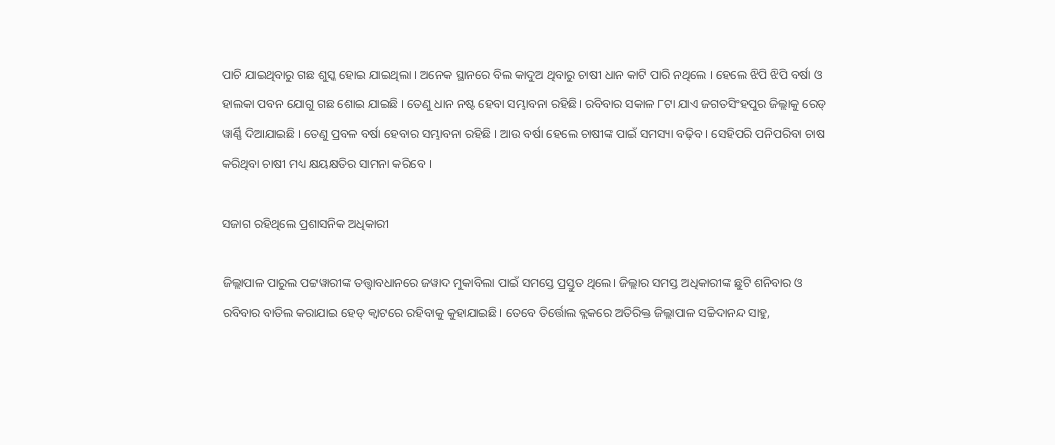ପାଚି ଯାଇଥିବାରୁ ଗଛ ଶୁସ୍କ ହୋଇ ଯାଇଥିଲା । ଅନେକ ସ୍ଥାନରେ ବିଲ କାଦୁଅ ଥିବାରୁ ଚାଷୀ ଧାନ କାଟି ପାରି ନଥିଲେ । ହେଲେ ଝିପି ଝିପି ବର୍ଷା ଓ ହାଲକା ପବନ ଯୋଗୁ ଗଛ ଶୋଇ ଯାଇଛି । ତେଣୁ ଧାନ ନଷ୍ଟ ହେବା ସମ୍ଭାବନା ରହିଛି। ରବିବାର ସକାଳ ୮ଟା ଯାଏ ଜଗତସିଂହପୁର ଜିଲ୍ଲାକୁ ରେଡ୍ ୱାର୍ଣ୍ଣି ଦିଆଯାଇଛି । ତେଣୁ ପ୍ରବଳ ବର୍ଷା ହେବାର ସମ୍ଭାବନା ରହିଛି । ଆଉ ବର୍ଷା ହେଲେ ଚାଷୀଙ୍କ ପାଇଁ ସମସ୍ୟା ବଢ଼ିବ । ସେହିପରି ପନିପରିବା ଚାଷ କରିଥିବା ଚାଷୀ ମଧ୍ୟ କ୍ଷୟକ୍ଷତିର ସାମନା କରିବେ ।

ସଜାଗ ରହିଥିଲେ ପ୍ରଶାସନିକ ଅଧିକାରୀ

ଜିଲ୍ଲାପାଳ ପାରୁଲ ପଟ୍ଟୱାରୀଙ୍କ ତତ୍ତ୍ବାବଧାନରେ ଜୱାଦ ମୁକାବିଲା ପାଇଁ ସମସ୍ତେ ପ୍ରସ୍ତୁତ ଥିଲେ। ଜିଲ୍ଲାର ସମସ୍ତ ଅଧିକାରୀଙ୍କ ଛୁଟି ଶନିବାର ଓ ରବିବାର ବାତିଲ କରାଯାଇ ହେଡ୍ କ୍ୱାଟରେ ରହିବାକୁ କୁହାଯାଇଛି। ତେବେ ତିର୍ତ୍ତୋଲ ବ୍ଲକରେ ଅତିରିକ୍ତ ଜିଲ୍ଲାପାଳ ସଚ୍ଚିଦାନନ୍ଦ ସାହୁ,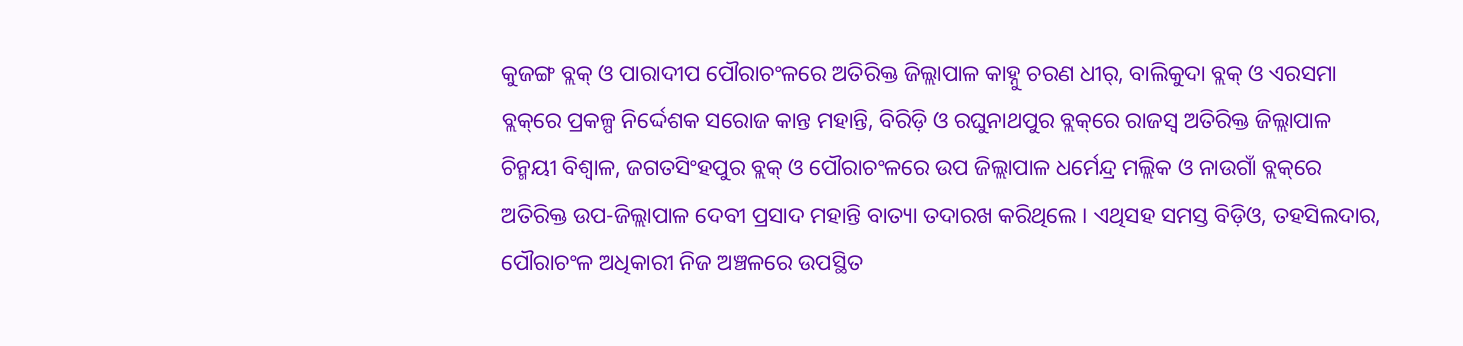କୁଜଙ୍ଗ ବ୍ଲକ୍ ଓ ପାରାଦୀପ ପୌରାଚଂଳରେ ଅତିରିକ୍ତ ଜିଲ୍ଲାପାଳ କାହ୍ନୁ ଚରଣ ଧୀର୍, ବାଲିକୁଦା ବ୍ଲକ୍ ଓ ଏରସମା ବ୍ଲକ୍‌ରେ ପ୍ରକଳ୍ପ ନିର୍ଦ୍ଦେଶକ ସରୋଜ କାନ୍ତ ମହାନ୍ତି, ବିରିଡ଼ି ଓ ରଘୁନାଥପୁର ବ୍ଲକ୍‌ରେ ରାଜସ୍ୱ ଅତିରିକ୍ତ ଜିଲ୍ଲାପାଳ ଚିନ୍ମୟୀ ବିଶ୍ୱାଳ, ଜଗତସିଂହପୁର ବ୍ଲକ୍ ଓ ପୌରାଚଂଳରେ ଉପ ଜିଲ୍ଲାପାଳ ଧର୍ମେନ୍ଦ୍ର ମଲ୍ଲିକ ଓ ନାଉଗାଁ ବ୍ଲକ୍‌ରେ ଅତିରିକ୍ତ ଉପ-ଜିଲ୍ଲାପାଳ ଦେବୀ ପ୍ରସାଦ ମହାନ୍ତି ବାତ୍ୟା ତଦାରଖ କରିଥିଲେ । ଏଥିସହ ସମସ୍ତ ବିଡ଼ିଓ, ତହସିଲଦାର, ପୌରାଚଂଳ ଅଧିକାରୀ ନିଜ ଅଞ୍ଚଳରେ ଉପସ୍ଥିତ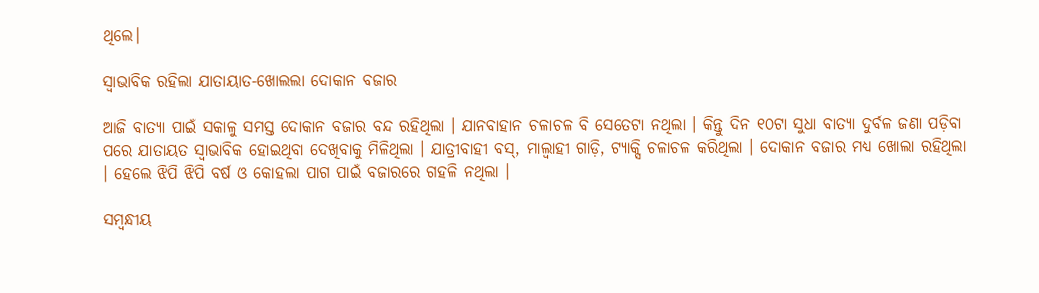ଥିଲେ।

ସ୍ୱାଭାବିକ ରହିଲା ଯାତାୟାତ-ଖୋଲଲା ଦୋକାନ ବଜାର

ଆଜି ବାତ୍ୟା ପାଇଁ ସକାଳୁ ସମସ୍ତ ଦୋକାନ ବଜାର ବନ୍ଦ ରହିଥିଲା । ଯାନବାହାନ ଚଳାଚଳ ବି ସେତେଟା ନଥିଲା । କିନ୍ତୁ ଦିନ ୧୦ଟା ସୁଧା ବାତ୍ୟା ଦୁର୍ବଳ ଜଣା ପଡ଼ିବା ପରେ ଯାତାୟତ ସ୍ୱାଭାବିକ ହୋଇଥିବା ଦେଖିବାକୁ ମିଳିଥିଲା । ଯାତ୍ରୀବାହୀ ବସ୍, ମାଲ୍ବାହୀ ଗାଡ଼ି, ଟ୍ୟାକ୍ସି ଚଳାଚଳ କରିଥିଲା । ଦୋକାନ ବଜାର ମଧ୍ୟ ଖୋଲା ରହିଥିଲା । ହେଲେ ଝିପି ଝିପି ବର୍ଷ ଓ କୋହଲା ପାଗ ପାଇଁ ବଜାରରେ ଗହଳି ନଥିଲା ।

ସମ୍ବନ୍ଧୀୟ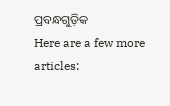ପ୍ରବନ୍ଧଗୁଡ଼ିକ
Here are a few more articles: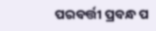ପରବର୍ତ୍ତୀ ପ୍ରବନ୍ଧ ପ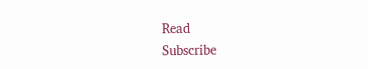Read
Subscribe